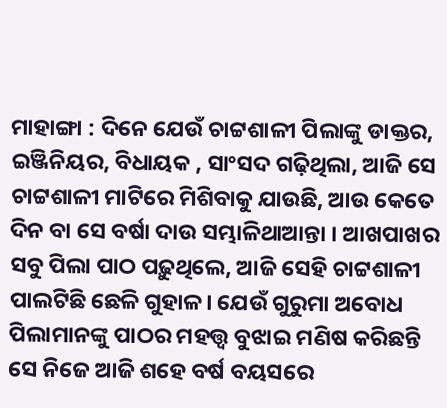ମାହାଙ୍ଗା : ଦିନେ ଯେଉଁ ଚାଟ୍ଟଶାଳୀ ପିଲାଙ୍କୁ ଡାକ୍ତର, ଇଞ୍ଜିନିୟର, ବିଧାୟକ , ସାଂସଦ ଗଢ଼ିଥିଲା, ଆଜି ସେ ଚାଟ୍ଟଶାଳୀ ମାଟିରେ ମିଶିବାକୁ ଯାଉଛି, ଆଉ କେତେ ଦିନ ବା ସେ ବର୍ଷା ଦାଉ ସମ୍ଭାଳିଥାଆନ୍ତା । ଆଖପାଖର ସବୁ ପିଲା ପାଠ ପଢ଼ୁଥିଲେ, ଆଜି ସେହି ଚାଟ୍ଟଶାଳୀ ପାଲଟିଛି ଛେଳି ଗୁହାଳ। ଯେଉଁ ଗୁରୁମା ଅବୋଧ ପିଲାମାନଙ୍କୁ ପାଠର ମହତ୍ତ୍ଵ ବୁଝାଇ ମଣିଷ କରିଛନ୍ତି ସେ ନିଜେ ଆଜି ଶହେ ବର୍ଷ ବୟସରେ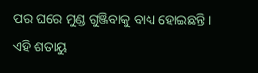ପର ଘରେ ମୁଣ୍ଡ ଗୁଞ୍ଜିବାକୁ ବାଧ୍ୟ ହୋଇଛନ୍ତି। ଏହି ଶତାୟୁ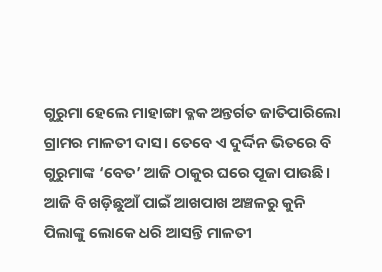ଗୁରୁମା ହେଲେ ମାହାଙ୍ଗା ବ୍ଳକ ଅନ୍ତର୍ଗତ ଜାତିପାରିଲୋ ଗ୍ରାମର ମାଳତୀ ଦାସ। ତେବେ ଏ ଦୁର୍ଦ୍ଦିନ ଭିତରେ ବି ଗୁରୁମାଙ୍କ ‘ବେତ’ ଆଜି ଠାକୁର ଘରେ ପୂଜା ପାଉଛି। ଆଜି ବି ଖଡ଼ିଛୁଆଁ ପାଇଁ ଆଖପାଖ ଅଞ୍ଚଳରୁ କୁନି ପିଲାଙ୍କୁ ଲୋକେ ଧରି ଆସନ୍ତି ମାଳତୀ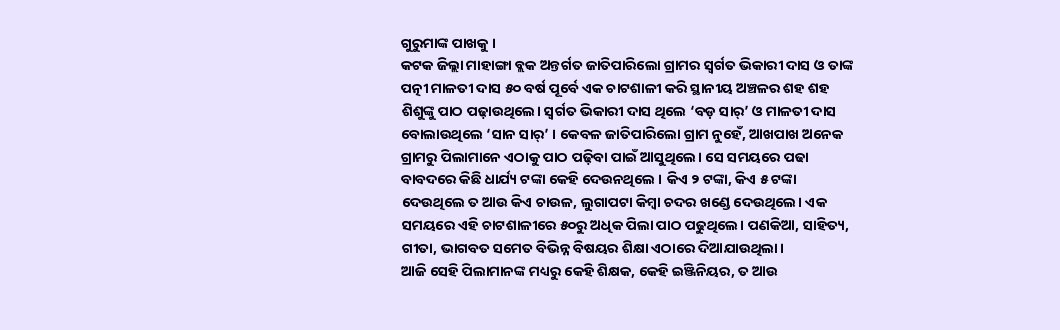ଗୁରୁମାଙ୍କ ପାଖକୁ ।
କଟକ ଜିଲ୍ଲା ମାହାଙ୍ଗା ବ୍ଲକ ଅନ୍ତର୍ଗତ ଜାତିପାରିଲୋ ଗ୍ରାମର ସ୍ୱର୍ଗତ ଭିକାରୀ ଦାସ ଓ ତାଙ୍କ ପତ୍ନୀ ମାଳତୀ ଦାସ ୫୦ ବର୍ଷ ପୂର୍ବେ ଏକ ଚାଟଶାଳୀ କରି ସ୍ଥାନୀୟ ଅଞ୍ଚଳର ଶହ ଶହ ଶିଶୁଙ୍କୁ ପାଠ ପଢ଼ାଉଥିଲେ। ସ୍ୱର୍ଗତ ଭିକାରୀ ଦାସ ଥିଲେ ‘ବଡ଼ ସାର୍’ ଓ ମାଳତୀ ଦାସ ବୋଲାଉଥିଲେ ‘ସାନ ସାର୍’ । କେବଳ ଜାତିପାରିଲୋ ଗ୍ରାମ ନୁହେଁ, ଆଖପାଖ ଅନେକ ଗ୍ରାମରୁ ପିଲାମାନେ ଏଠାକୁ ପାଠ ପଢ଼ିବା ପାଇଁ ଆସୁଥିଲେ। ସେ ସମୟରେ ପଢା ବାବଦରେ କିଛି ଧାର୍ଯ୍ୟ ଟଙ୍କା କେହି ଦେଉନଥିଲେ । କିଏ ୨ ଟଙ୍କା, କିଏ ୫ ଟଙ୍କା ଦେଉଥିଲେ ତ ଆଉ କିଏ ଚାଉଳ, ଲୁଗାପଟା କିମ୍ବା ଚଦର ଖଣ୍ଡେ ଦେଉଥିଲେ। ଏକ ସମୟରେ ଏହି ଚାଟଶାଳୀରେ ୫୦ରୁ ଅଧିକ ପିଲା ପାଠ ପଢୁଥିଲେ। ପଣକିଆ, ସାହିତ୍ୟ, ଗୀତା, ଭାଗବତ ସମେତ ବିଭିନ୍ନ ବିଷୟର ଶିକ୍ଷା ଏଠାରେ ଦିଆଯାଉଥିଲା।
ଆଜି ସେହି ପିଲାମାନଙ୍କ ମଧ୍ୟରୁ କେହି ଶିକ୍ଷକ, କେହି ଇଞ୍ଜିନିୟର, ତ ଆଉ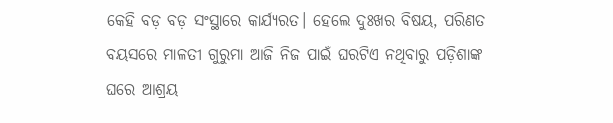କେହି ବଡ଼ ବଡ଼ ସଂସ୍ଥାରେ କାର୍ଯ୍ୟରତ। ହେଲେ ଦୁଃଖର ବିଷୟ, ପରିଣତ ବୟସରେ ମାଳତୀ ଗୁରୁମା ଆଜି ନିଜ ପାଇଁ ଘରଟିଏ ନଥିବାରୁ ପଡ଼ିଶାଙ୍କ ଘରେ ଆଶ୍ରୟ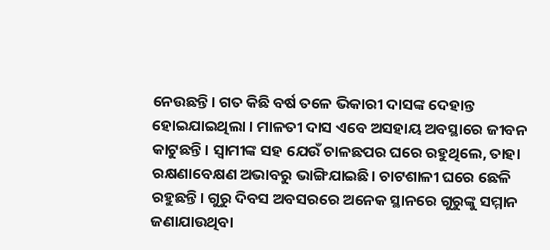ନେଉଛନ୍ତି। ଗତ କିଛି ବର୍ଷ ତଳେ ଭିକାରୀ ଦାସଙ୍କ ଦେହାନ୍ତ ହୋଇଯାଇଥିଲା । ମାଳତୀ ଦାସ ଏବେ ଅସହାୟ ଅବସ୍ଥାରେ ଜୀବନ କାଟୁଛନ୍ତି। ସ୍ବାମୀଙ୍କ ସହ ଯେଉଁ ଚାଳଛପର ଘରେ ରହୁଥିଲେ, ତାହା ରକ୍ଷଣାବେକ୍ଷଣ ଅଭାବରୁ ଭାଙ୍ଗିଯାଇଛି। ଚାଟଶାଳୀ ଘରେ ଛେଳି ରହୁଛନ୍ତି। ଗୁରୁ ଦିବସ ଅବସରରେ ଅନେକ ସ୍ଥାନରେ ଗୁରୁଙ୍କୁ ସମ୍ମାନ ଜଣାଯାଉଥିବା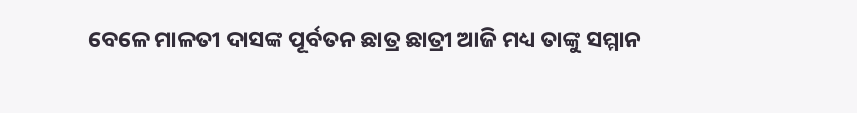ବେଳେ ମାଳତୀ ଦାସଙ୍କ ପୂର୍ବତନ ଛାତ୍ର ଛାତ୍ରୀ ଆଜି ମଧ୍ୟ ତାଙ୍କୁ ସମ୍ମାନ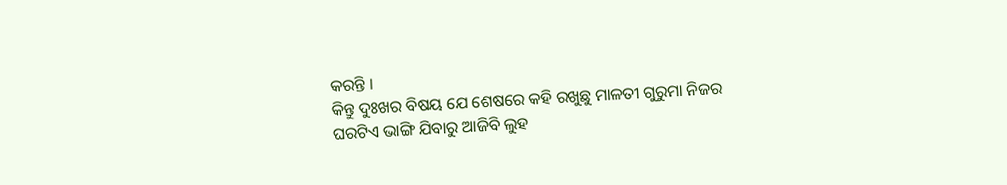କରନ୍ତି ।
କିନ୍ତୁ ଦୁଃଖର ବିଷୟ ଯେ ଶେଷରେ କହି ରଖୁଛୁ ମାଳତୀ ଗୁରୁମା ନିଜର ଘରଟିଏ ଭାଙ୍ଗି ଯିବାରୁ ଆଜିବି ଲୁହ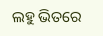ଲହୁ ଭିତରେ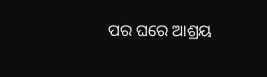ପର ଘରେ ଆଶ୍ରୟ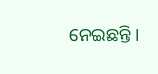ନେଇଛନ୍ତି ।